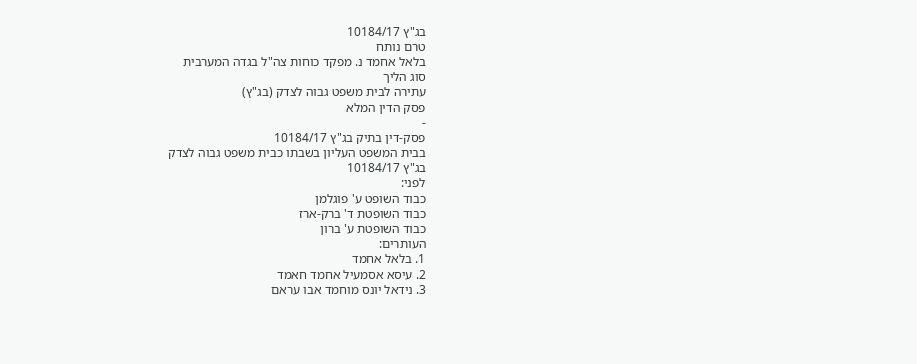בג"ץ 10184/17
טרם נותח
בלאל אחמד נ. מפקד כוחות צה"ל בגדה המערבית
סוג הליך
עתירה לבית משפט גבוה לצדק (בג"ץ)
פסק הדין המלא
-
פסק-דין בתיק בג"ץ 10184/17
בבית המשפט העליון בשבתו כבית משפט גבוה לצדק
בג"ץ 10184/17
לפני:
כבוד השופט ע' פוגלמן
כבוד השופטת ד' ברק-ארז
כבוד השופטת ע' ברון
העותרים:
1. בלאל אחמד
2. עיסא אסמעיל אחמד חאמד
3. נידאל יונס מוחמד אבו עראם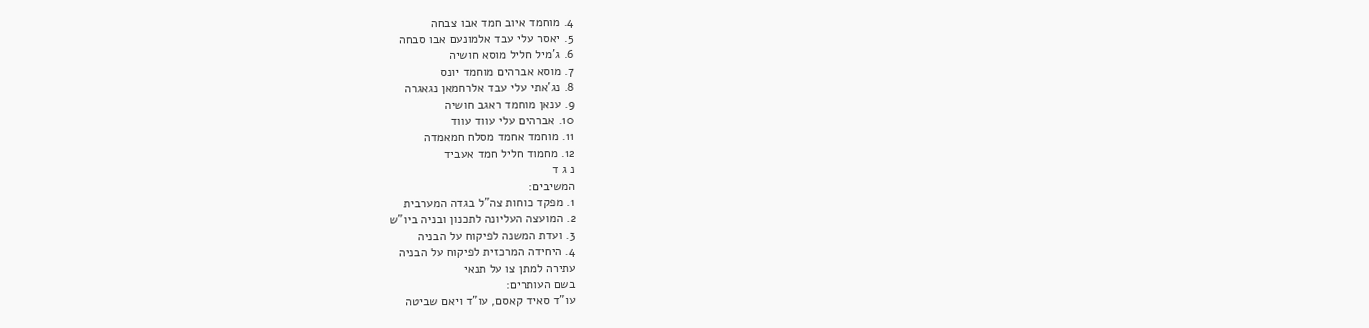4. מוחמד איוב חמד אבו צבחה
5. יאסר עלי עבד אלמונעם אבו סבחה
6. ג'מיל חליל מוסא חושיה
7. מוסא אברהים מוחמד יונס
8. נג'אתי עלי עבד אלרחמאן נגאגרה
9. ענאן מוחמד ראגב חושיה
10. אברהים עלי עווד עווד
11. מוחמד אחמד מסלח חמאמדה
12. מחמוד חליל חמד אעביד
נ ג ד
המשיבים:
1. מפקד כוחות צה"ל בגדה המערבית
2. המועצה העליונה לתכנון ובניה ביו"ש
3. ועדת המשנה לפיקוח על הבניה
4. היחידה המרכזית לפיקוח על הבניה
עתירה למתן צו על תנאי
בשם העותרים:
עו"ד סאיד קאסם, עו"ד ויאם שביטה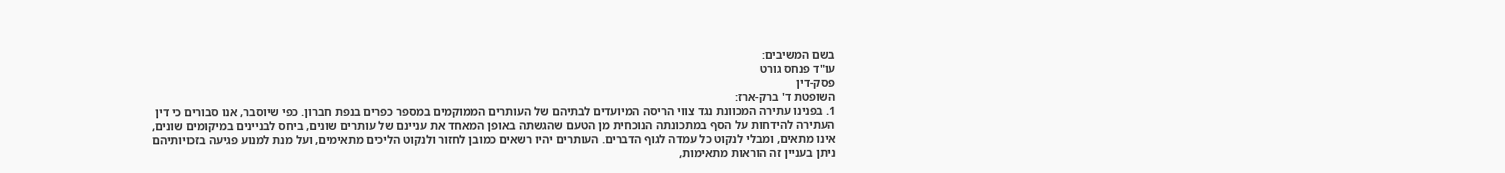בשם המשיבים:
עו"ד פנחס גורט
פסק-דין
השופטת ד' ברק-ארז:
1. בפנינו עתירה המכוונת נגד צווי הריסה המיועדים לבתיהם של העותרים הממוקמים במספר כפרים בנפת חברון. כפי שיוסבר, אנו סבורים כי דין העתירה להידחות על הסף במתכונתה הנוכחית מן הטעם שהגשתה באופן המאחד את עניינם של עותרים שונים, ביחס לבניינים במיקומים שונים, אינו מתאים, ומבלי לנקוט כל עמדה לגוף הדברים. העותרים יהיו רשאים כמובן לחזור ולנקוט הליכים מתאימים, ועל מנת למנוע פגיעה בזכויותיהם ניתן בעניין זה הוראות מתאימות,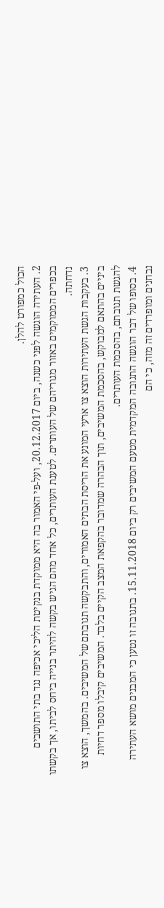הכול כמפורט להלן.
2. העתירה הוגשה לפני כשנה, ביום 20.12.2017, ועל-פי האמור בה היא ממוקדת בנקיטת הליכי אכיפה נגד בתי התושבים בכפרים הממוקמים באזור מגוריהם של העותרים. לטענת העותרים, כל אחד מהם הגיש בקשה להיתר בנייה ביחס לביתו, אך בקשתו נדחתה.
3. בעקבות הגשת העתירות הוצא צו ארעי המונע את הריסת הבתים האמורים, והתבקשה תגובתם של המשיבים. בהמשך, הוצא צו ביניים בהתאם למבוקש, בהסכמת המשיבים, תוך הבהרה שמדובר בהקפאת המצב הקיים בלבד. המשיבים קיבלו מספר דחיות להגשת תגובתם, בהסכמת העותרים.
4. בסופו של דבר הוגשה התגובה המקדמית מטעם המשיבים רק ביום 15.11.2018. בתגובה זו נטען כי המבנים מושא העתירה נבחנים ומופרדים זה מזה, כי הם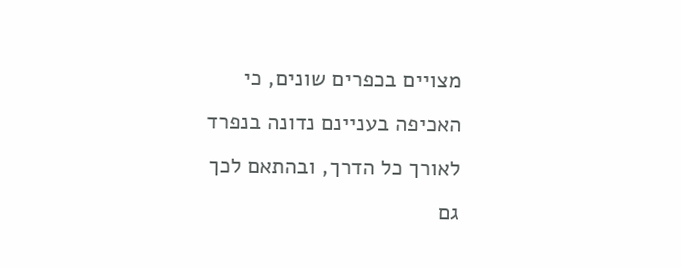מצויים בכפרים שונים, כי האכיפה בעניינם נדונה בנפרד לאורך כל הדרך, ובהתאם לכך גם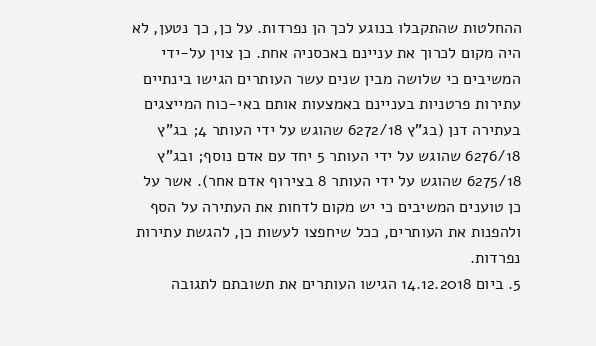ההחלטות שהתקבלו בנוגע לכך הן נפרדות. על כן, כך נטען, לא היה מקום לכרוך את עניינם באכסניה אחת. כן צוין על-ידי המשיבים כי שלושה מבין שנים עשר העותרים הגישו בינתיים עתירות פרטניות בעניינם באמצעות אותם באי-כוח המייצגים בעתירה דנן (בג"ץ 6272/18 שהוגש על ידי העותר 4; בג"ץ 6276/18 שהוגש על ידי העותר 5 יחד עם אדם נוסף; ובג"ץ 6275/18 שהוגש על ידי העותר 8 בצירוף אדם אחר). אשר על כן טוענים המשיבים כי יש מקום לדחות את העתירה על הסף ולהפנות את העותרים, ככל שיחפצו לעשות כן, להגשת עתירות נפרדות.
5. ביום 14.12.2018 הגישו העותרים את תשובתם לתגובה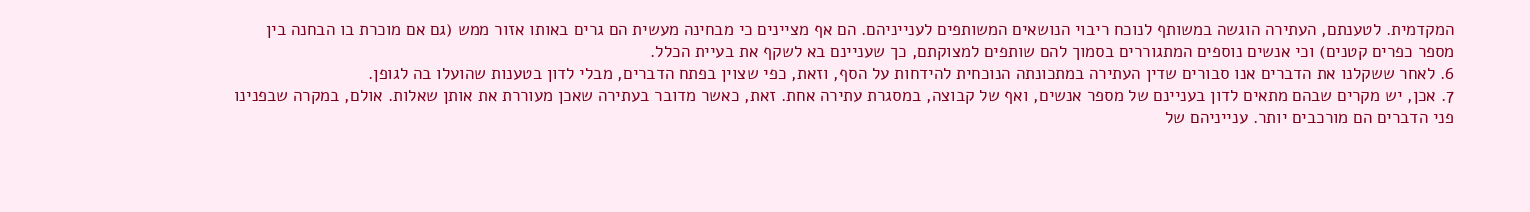המקדמית. לטענתם, העתירה הוגשה במשותף לנוכח ריבוי הנושאים המשותפים לענייניהם. הם אף מציינים כי מבחינה מעשית הם גרים באותו אזור ממש (גם אם מוכרת בו הבחנה בין מספר כפרים קטנים) וכי אנשים נוספים המתגוררים בסמוך להם שותפים למצוקתם, כך שעניינם בא לשקף את בעיית הכלל.
6. לאחר ששקלנו את הדברים אנו סבורים שדין העתירה במתכונתה הנוכחית להידחות על הסף, וזאת, כפי שצוין בפתח הדברים, מבלי לדון בטענות שהועלו בה לגופן.
7. אכן, יש מקרים שבהם מתאים לדון בעניינם של מספר אנשים, ואף של קבוצה, במסגרת עתירה אחת. זאת, כאשר מדובר בעתירה שאכן מעוררת את אותן שאלות. אולם, במקרה שבפנינו פני הדברים הם מורכבים יותר. ענייניהם של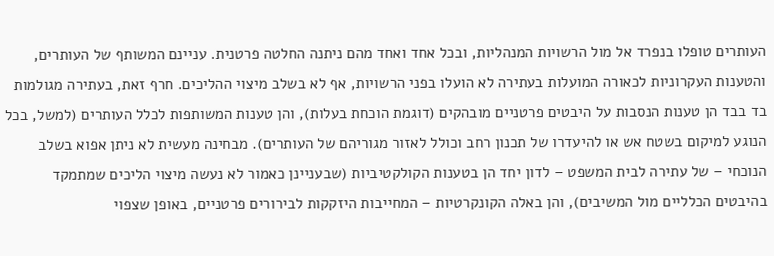העותרים טופלו בנפרד אל מול הרשויות המנהליות, ובכל אחד ואחד מהם ניתנה החלטה פרטנית. עניינם המשותף של העותרים, והטענות העקרוניות לכאורה המועלות בעתירה לא הועלו בפני הרשויות, אף לא בשלב מיצוי ההליכים. חרף זאת, בעתירה מגולמות בד בבד הן טענות הנסבות על היבטים פרטניים מובהקים (דוגמת הוכחת בעלות), והן טענות המשותפות לכלל העותרים (למשל, בכל הנוגע למיקום בשטח אש או להיעדרו של תכנון רחב וכולל לאזור מגוריהם של העותרים). מבחינה מעשית לא ניתן אפוא בשלב הנוכחי – של עתירה לבית המשפט – לדון יחד הן בטענות הקולקטיביות (שבעניינן כאמור לא נעשה מיצוי הליכים שמתמקד בהיבטים הכלליים מול המשיבים), והן באלה הקונקרטיות – המחייבות היזקקות לבירורים פרטניים, באופן שצפוי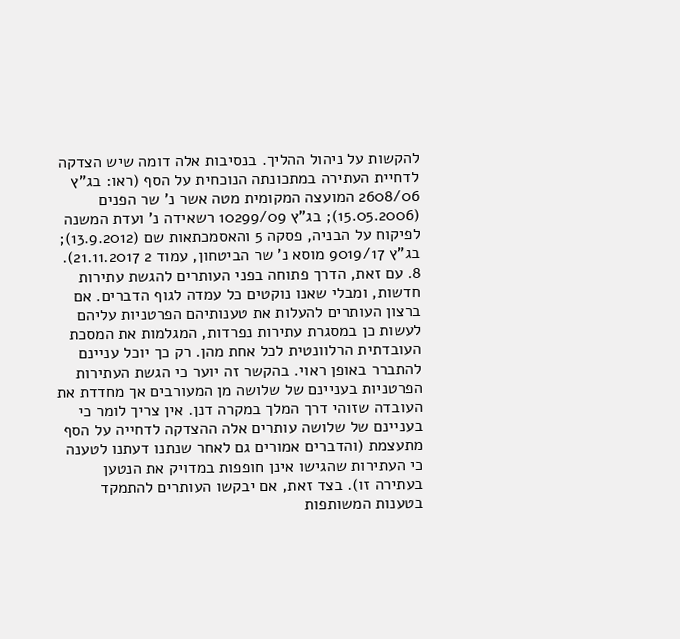להקשות על ניהול ההליך. בנסיבות אלה דומה שיש הצדקה לדחיית העתירה במתכונתה הנוכחית על הסף (ראו: בג"ץ 2608/06 המועצה המקומית מטה אשר נ' שר הפנים (15.05.2006); בג"ץ 10299/09 רשאידה נ' ועדת המשנה לפיקוח על הבניה, פסקה 5 והאסמכתאות שם (13.9.2012); בג"ץ 9019/17 מוסא נ' שר הביטחון, עמוד 2 21.11.2017).
8. עם זאת, הדרך פתוחה בפני העותרים להגשת עתירות חדשות, ומבלי שאנו נוקטים כל עמדה לגוף הדברים. אם ברצון העותרים להעלות את טענותיהם הפרטניות עליהם לעשות כן במסגרת עתירות נפרדות, המגלמות את המסכת העובדתית הרלוונטית לכל אחת מהן. רק כך יוכל עניינם להתברר באופן ראוי. בהקשר זה יוער כי הגשת העתירות הפרטניות בעניינם של שלושה מן המעורבים אך מחדדת את העובדה שזוהי דרך המלך במקרה דנן. אין צריך לומר כי בעניינם של שלושה עותרים אלה ההצדקה לדחייה על הסף מתעצמת (והדברים אמורים גם לאחר שנתנו דעתנו לטענה כי העתירות שהגישו אינן חופפות במדויק את הנטען בעתירה זו). בצד זאת, אם יבקשו העותרים להתמקד בטענות המשותפות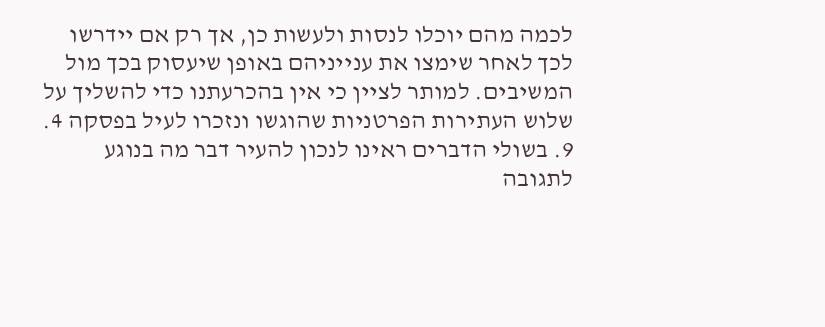לכמה מהם יוכלו לנסות ולעשות כן, אך רק אם יידרשו לכך לאחר שימצו את ענייניהם באופן שיעסוק בכך מול המשיבים. למותר לציין כי אין בהכרעתנו כדי להשליך על שלוש העתירות הפרטניות שהוגשו ונזכרו לעיל בפסקה 4.
9. בשולי הדברים ראינו לנכון להעיר דבר מה בנוגע לתגובה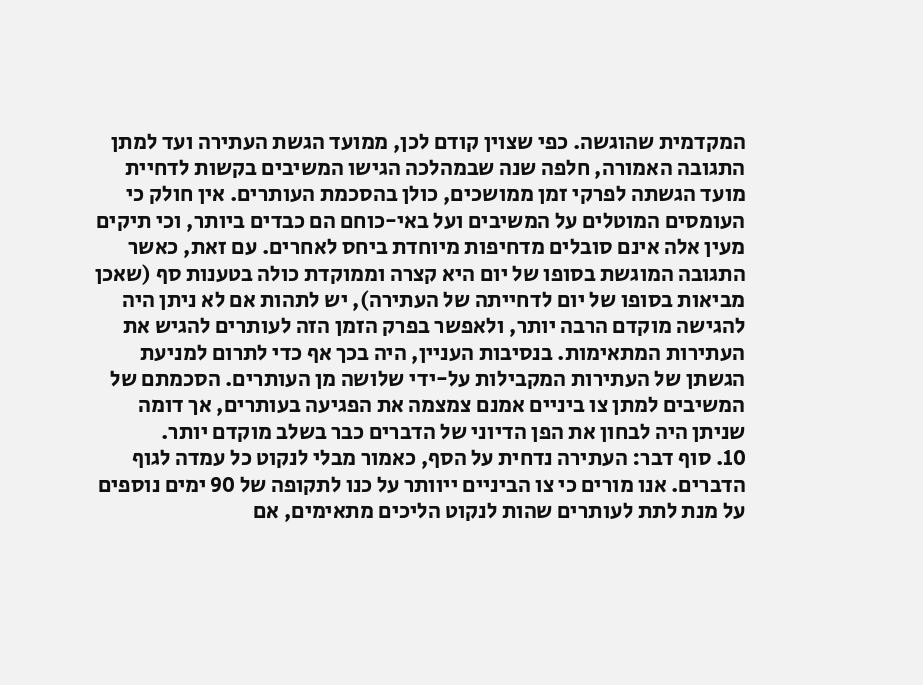המקדמית שהוגשה. כפי שצוין קודם לכן, ממועד הגשת העתירה ועד למתן התגובה האמורה, חלפה שנה שבמהלכה הגישו המשיבים בקשות לדחיית מועד הגשתה לפרקי זמן ממושכים, כולן בהסכמת העותרים. אין חולק כי העומסים המוטלים על המשיבים ועל באי-כוחם הם כבדים ביותר, וכי תיקים מעין אלה אינם סובלים מדחיפות מיוחדת ביחס לאחרים. עם זאת, כאשר התגובה המוגשת בסופו של יום היא קצרה וממוקדת כולה בטענות סף (שאכן מביאות בסופו של יום לדחייתה של העתירה), יש לתהות אם לא ניתן היה להגישה מוקדם הרבה יותר, ולאפשר בפרק הזמן הזה לעותרים להגיש את העתירות המתאימות. בנסיבות העניין, היה בכך אף כדי לתרום למניעת הגשתן של העתירות המקבילות על-ידי שלושה מן העותרים. הסכמתם של המשיבים למתן צו ביניים אמנם צמצמה את הפגיעה בעותרים, אך דומה שניתן היה לבחון את הפן הדיוני של הדברים כבר בשלב מוקדם יותר.
10. סוף דבר: העתירה נדחית על הסף, כאמור מבלי לנקוט כל עמדה לגוף הדברים. אנו מורים כי צו הביניים ייוותר על כנו לתקופה של 90 ימים נוספים על מנת לתת לעותרים שהות לנקוט הליכים מתאימים, אם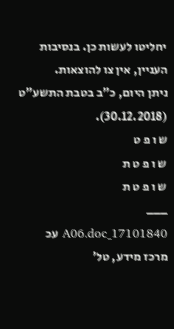יחליטו לעשות כן. בנסיבות העניין, אין צו להוצאות.
ניתן היום, כ"ב בטבת התשע"ט (30.12.2018).
ש ו פ ט
ש ו פ ט ת
ש ו פ ט ת
___
17101840_A06.doc עכ
מרכז מידע, טל'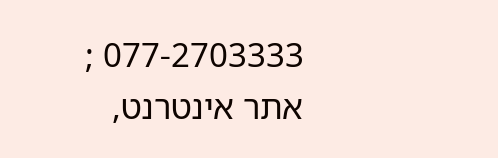077-2703333 ; אתר אינטרנט,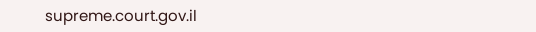supreme.court.gov.il